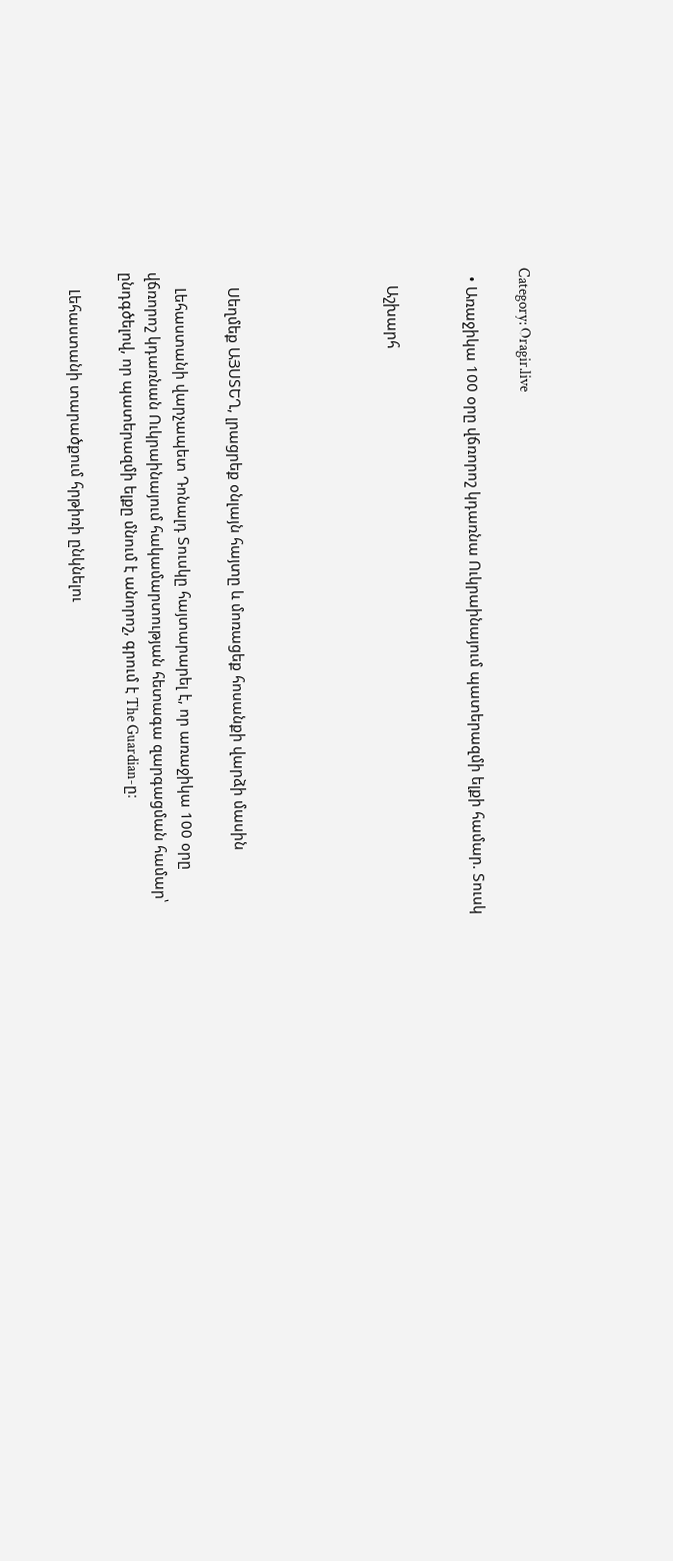Category: Oragir.live

  • Առաջիկա 100 օրը վճռորոշ կդառնա Ուկրաինայում պատերազմի ելքի համար. Տուսկ


    Աշխարհ





    Սեղմեք ԱՅՍՏԵՂ, լրացրեք օնլայն հայտը և մոռացեք հոսանքի վարձի մասին

    Լեհաստանի վարչապետ Դոնալդ Տուսկը հայտարարել է, որ առաջիկա 100 օրը վճռորոշ կդառնան Ուկրաինայում հակամարտության հետագա զարգացման համար՝ ընդգծելով, որ պատերազմի ելքը մնում է անորոշ, գրում է The Guardian-ը։

    Լեհաստանի տարածքում հրթիռի ընկնելու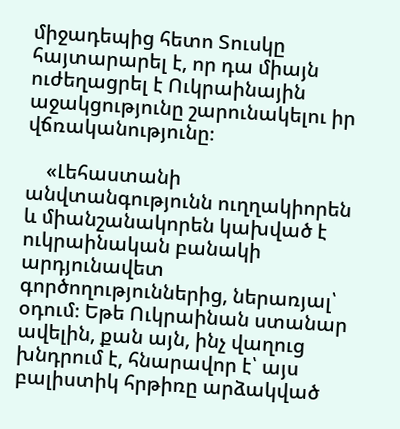միջադեպից հետո Տուսկը հայտարարել է, որ դա միայն ուժեղացրել է Ուկրաինային աջակցությունը շարունակելու իր վճռականությունը։

    «Լեհաստանի անվտանգությունն ուղղակիորեն և միանշանակորեն կախված է ուկրաինական բանակի արդյունավետ գործողություններից, ներառյալ՝ օդում։ Եթե Ուկրաինան ստանար ավելին, քան այն, ինչ վաղուց խնդրում է, հնարավոր է՝ այս բալիստիկ հրթիռը արձակված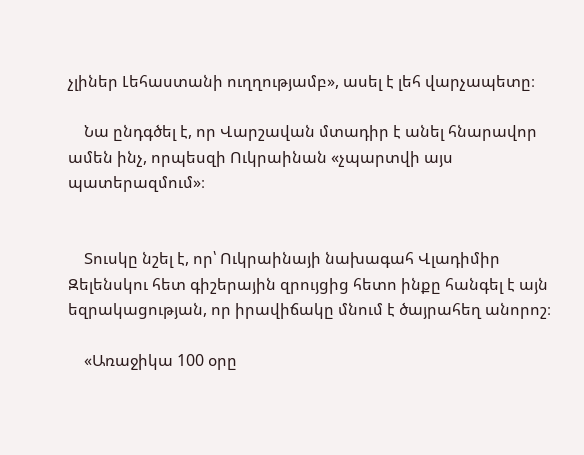չլիներ Լեհաստանի ուղղությամբ», ասել է լեհ վարչապետը։

    Նա ընդգծել է, որ Վարշավան մտադիր է անել հնարավոր ամեն ինչ, որպեսզի Ուկրաինան «չպարտվի այս պատերազմում»։


    Տուսկը նշել է, որ՝ Ուկրաինայի նախագահ Վլադիմիր Զելենսկու հետ գիշերային զրույցից հետո ինքը հանգել է այն եզրակացության, որ իրավիճակը մնում է ծայրահեղ անորոշ։

    «Առաջիկա 100 օրը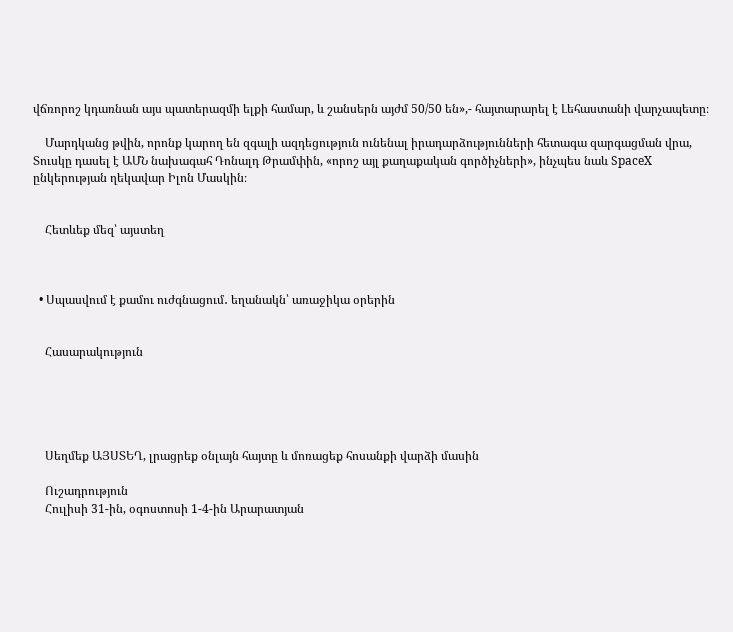վճռորոշ կդառնան այս պատերազմի ելքի համար, և շանսերն այժմ 50/50 են»,- հայտարարել է Լեհաստանի վարչապետը։

    Մարդկանց թվին, որոնք կարող են զգալի ազդեցություն ունենալ իրադարձությունների հետագա զարգացման վրա, Տուսկը դասել է ԱՄՆ նախագահ Դոնալդ Թրամփին, «որոշ այլ քաղաքական գործիչների», ինչպես նաև SpaceX ընկերության ղեկավար Իլոն Մասկին։


    Հետևեք մեզ՝ այստեղ



  • Սպասվում է քամու ուժգնացում․ եղանակն՝ առաջիկա օրերին


    Հասարակություն





    Սեղմեք ԱՅՍՏԵՂ, լրացրեք օնլայն հայտը և մոռացեք հոսանքի վարձի մասին

    Ուշադրություն
    Հուլիսի 31-ին, օգոստոսի 1-4-ին Արարատյան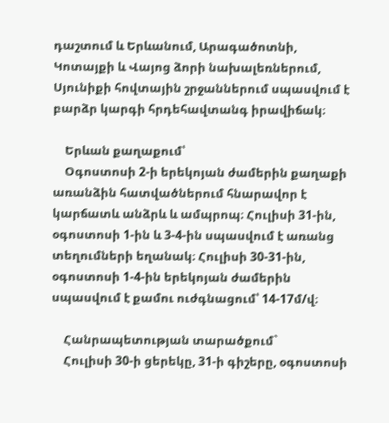դաշտում և Երևանում, Արագածոտնի, Կոտայքի և Վայոց ձորի նախալեռներում, Սյունիքի հովտային շրջաններում սպասվում է բարձր կարգի հրդեհավտանգ իրավիճակ։

    Երևան քաղաքում՝
    Օգոստոսի 2-ի երեկոյան ժամերին քաղաքի առանձին հատվածներում հնարավոր է կարճատև անձրև և ամպրոպ։ Հուլիսի 31-ին, օգոստոսի 1-ին և 3-4-ին սպասվում է առանց տեղումների եղանակ։ Հուլիսի 30-31-ին, օգոստոսի 1-4-ին երեկոյան ժամերին սպասվում է քամու ուժգնացում՝ 14-17մ/վ։

    Հանրապետության տարածքում`
    Հուլիսի 30-ի ցերեկը, 31-ի գիշերը, օգոստոսի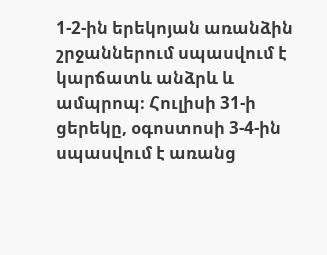1-2-ին երեկոյան առանձին շրջաններում սպասվում է կարճատև անձրև և ամպրոպ։ Հուլիսի 31-ի ցերեկը, օգոստոսի 3-4-ին սպասվում է առանց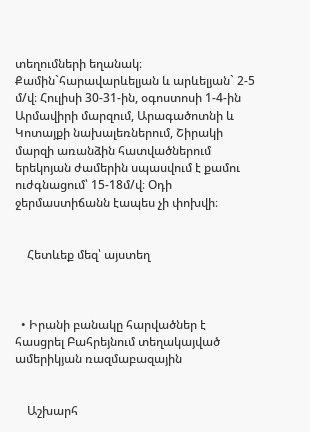տեղումների եղանակ։ Քամին`հարավարևելյան և արևելյան` 2-5 մ/վ։ Հուլիսի 30-31-ին, օգոստոսի 1-4-ին Արմավիրի մարզում, Արագածոտնի և Կոտայքի նախալեռներում, Շիրակի մարզի առանձին հատվածներում երեկոյան ժամերին սպասվում է քամու ուժգնացում՝ 15-18մ/վ։ Օդի ջերմաստիճանն էապես չի փոխվի։


    Հետևեք մեզ՝ այստեղ



  • Իրանի բանակը հարվածներ է հասցրել Բահրեյնում տեղակայված ամերիկյան ռազմաբազային


    Աշխարհ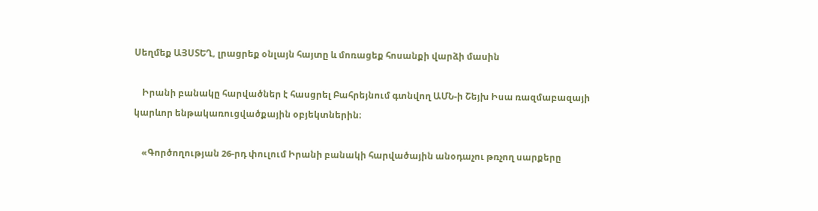Սեղմեք ԱՅՍՏԵՂ, լրացրեք օնլայն հայտը և մոռացեք հոսանքի վարձի մասին

    Իրանի բանակը հարվածներ է հասցրել Բահրեյնում գտնվող ԱՄՆ-ի Շեյխ Իսա ռազմաբազայի կարևոր ենթակառուցվածքային օբյեկտներին։

    «Գործողության 26-րդ փուլում Իրանի բանակի հարվածային անօդաչու թռչող սարքերը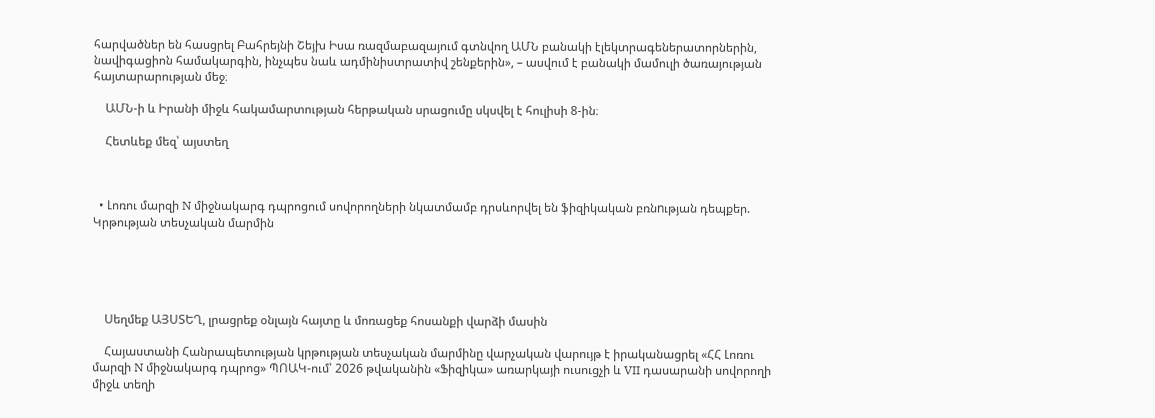հարվածներ են հասցրել Բահրեյնի Շեյխ Իսա ռազմաբազայում գտնվող ԱՄՆ բանակի էլեկտրագեներատորներին, նավիգացիոն համակարգին, ինչպես նաև ադմինիստրատիվ շենքերին», – ասվում է բանակի մամուլի ծառայության հայտարարության մեջ։

    ԱՄՆ-ի և Իրանի միջև հակամարտության հերթական սրացումը սկսվել է հուլիսի 8-ին։

    Հետևեք մեզ՝ այստեղ



  • Լոռու մարզի N միջնակարգ դպրոցում սովորողների նկատմամբ դրսևորվել են ֆիզիկական բռնnւթյան դեպքեր. Կրթության տեսչական մարմին





    Սեղմեք ԱՅՍՏԵՂ, լրացրեք օնլայն հայտը և մոռացեք հոսանքի վարձի մասին

    Հայաստանի Հանրապետության կրթության տեսչական մարմինը վարչական վարույթ է իրականացրել «ՀՀ Լոռու մարզի N միջնակարգ դպրոց» ՊՈԱԿ-ում՝ 2026 թվականին «Ֆիզիկա» առարկայի ուսուցչի և VII դասարանի սովորողի միջև տեղի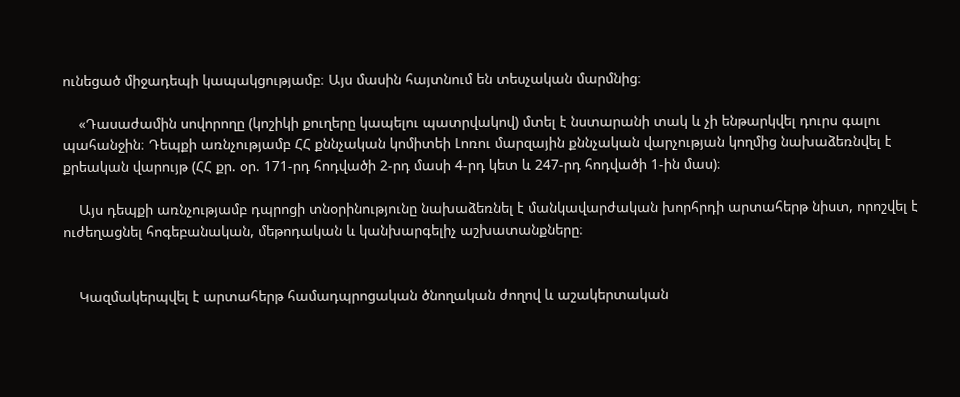ունեցած միջադեպի կապակցությամբ։ Այս մասին հայտնում են տեսչական մարմնից։

    «Դասաժամին սովորողը (կոշիկի քուղերը կապելու պատրվակով) մտել է նստարանի տակ և չի ենթարկվել դուրս գալու պահանջին։ Դեպքի առնչությամբ ՀՀ քննչական կոմիտեի Լոռու մարզային քննչական վարչության կողմից նախաձեռնվել է քրեական վարույթ (ՀՀ քր. օր. 171-րդ հոդվածի 2-րդ մասի 4-րդ կետ և 247-րդ հոդվածի 1-ին մաս)։

    Այս դեպքի առնչությամբ դպրոցի տնօրինությունը նախաձեռնել է մանկավարժական խորհրդի արտահերթ նիստ, որոշվել է ուժեղացնել հոգեբանական, մեթոդական և կանխարգելիչ աշխատանքները։


    Կազմակերպվել է արտահերթ համադպրոցական ծնողական ժողով և աշակերտական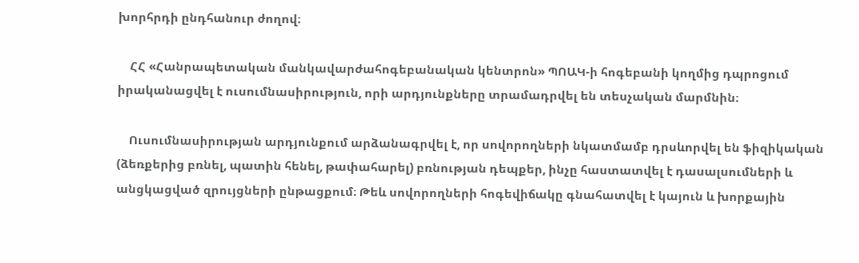խորհրդի ընդհանուր ժողով։

    ՀՀ «Հանրապետական մանկավարժահոգեբանական կենտրոն» ՊՈԱԿ-ի հոգեբանի կողմից դպրոցում իրականացվել է ուսումնասիրություն, որի արդյունքները տրամադրվել են տեսչական մարմնին։

    Ուսումնասիրության արդյունքում արձանագրվել է, որ սովորողների նկատմամբ դրսևորվել են ֆիզիկական (ձեռքերից բռնել, պատին հենել, թափահարել) բռնության դեպքեր, ինչը հաստատվել է դասալսումների և անցկացված զրույցների ընթացքում։ Թեև սովորողների հոգեվիճակը գնահատվել է կայուն և խորքային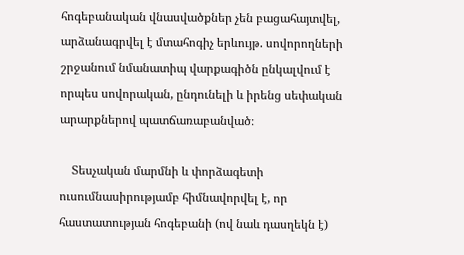հոգեբանական վնասվածքներ չեն բացահայտվել, արձանագրվել է մտահոգիչ երևույթ. սովորողների շրջանում նմանատիպ վարքագիծն ընկալվում է որպես սովորական, ընդունելի և իրենց սեփական արարքներով պատճառաբանված։

    Տեսչական մարմնի և փորձագետի ուսումնասիրությամբ հիմնավորվել է, որ հաստատության հոգեբանի (ով նաև դասղեկն է)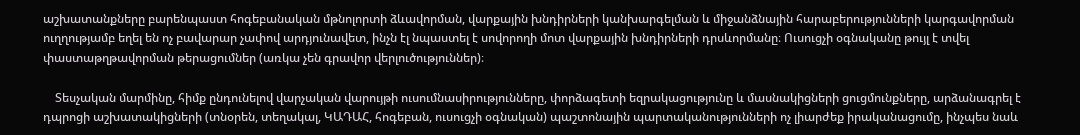աշխատանքները բարենպաստ հոգեբանական մթնոլորտի ձևավորման, վարքային խնդիրների կանխարգելման և միջանձնային հարաբերությունների կարգավորման ուղղությամբ եղել են ոչ բավարար չափով արդյունավետ, ինչն էլ նպաստել է սովորողի մոտ վարքային խնդիրների դրսևորմանը։ Ուսուցչի օգնականը թույլ է տվել փաստաթղթավորման թերացումներ (առկա չեն գրավոր վերլուծություններ)։

    Տեսչական մարմինը, հիմք ընդունելով վարչական վարույթի ուսումնասիրությունները, փորձագետի եզրակացությունը և մասնակիցների ցուցմունքները, արձանագրել է դպրոցի աշխատակիցների (տնօրեն, տեղակալ, ԿԱԴԱՀ, հոգեբան, ուսուցչի օգնական) պաշտոնային պարտականությունների ոչ լիարժեք իրականացումը, ինչպես նաև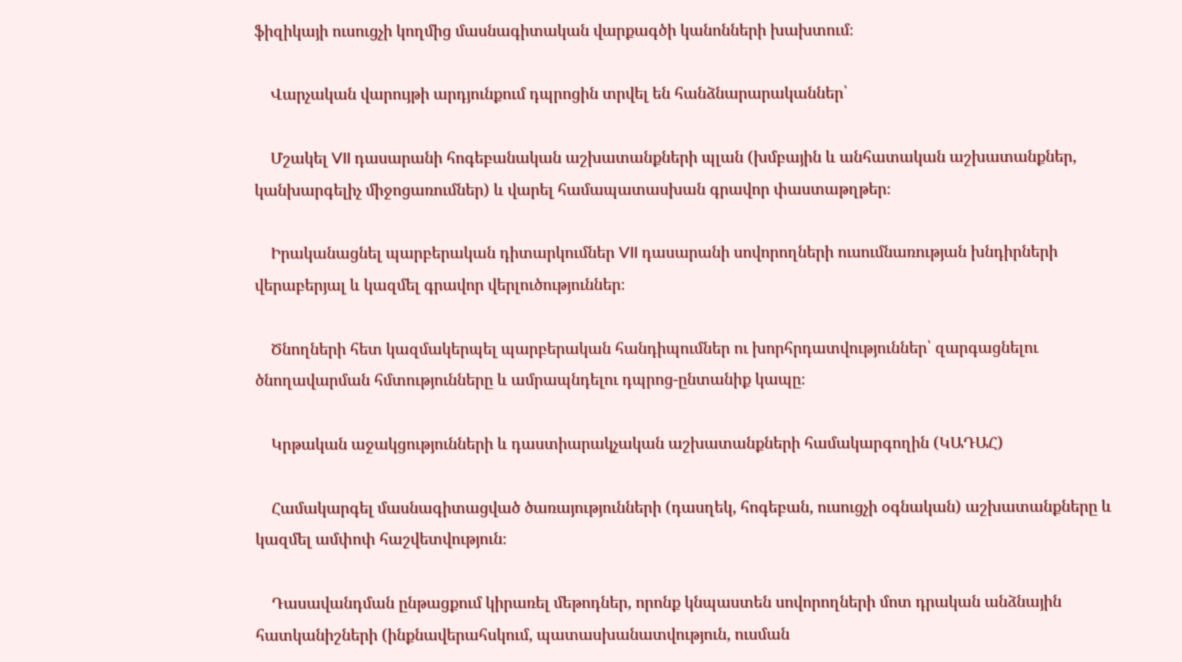ֆիզիկայի ուսուցչի կողմից մասնագիտական վարքագծի կանոնների խախտում։

    Վարչական վարույթի արդյունքում դպրոցին տրվել են հանձնարարականներ՝

    Մշակել VII դասարանի հոգեբանական աշխատանքների պլան (խմբային և անհատական աշխատանքներ, կանխարգելիչ միջոցառումներ) և վարել համապատասխան գրավոր փաստաթղթեր։

    Իրականացնել պարբերական դիտարկումներ VII դասարանի սովորողների ուսումնառության խնդիրների վերաբերյալ և կազմել գրավոր վերլուծություններ։

    Ծնողների հետ կազմակերպել պարբերական հանդիպումներ ու խորհրդատվություններ՝ զարգացնելու ծնողավարման հմտությունները և ամրապնդելու դպրոց-ընտանիք կապը։

    Կրթական աջակցությունների և դաստիարակչական աշխատանքների համակարգողին (ԿԱԴԱՀ)

    Համակարգել մասնագիտացված ծառայությունների (դասղեկ, հոգեբան, ուսուցչի օգնական) աշխատանքները և կազմել ամփոփ հաշվետվություն։

    Դասավանդման ընթացքում կիրառել մեթոդներ, որոնք կնպաստեն սովորողների մոտ դրական անձնային հատկանիշների (ինքնավերահսկում, պատասխանատվություն, ուսման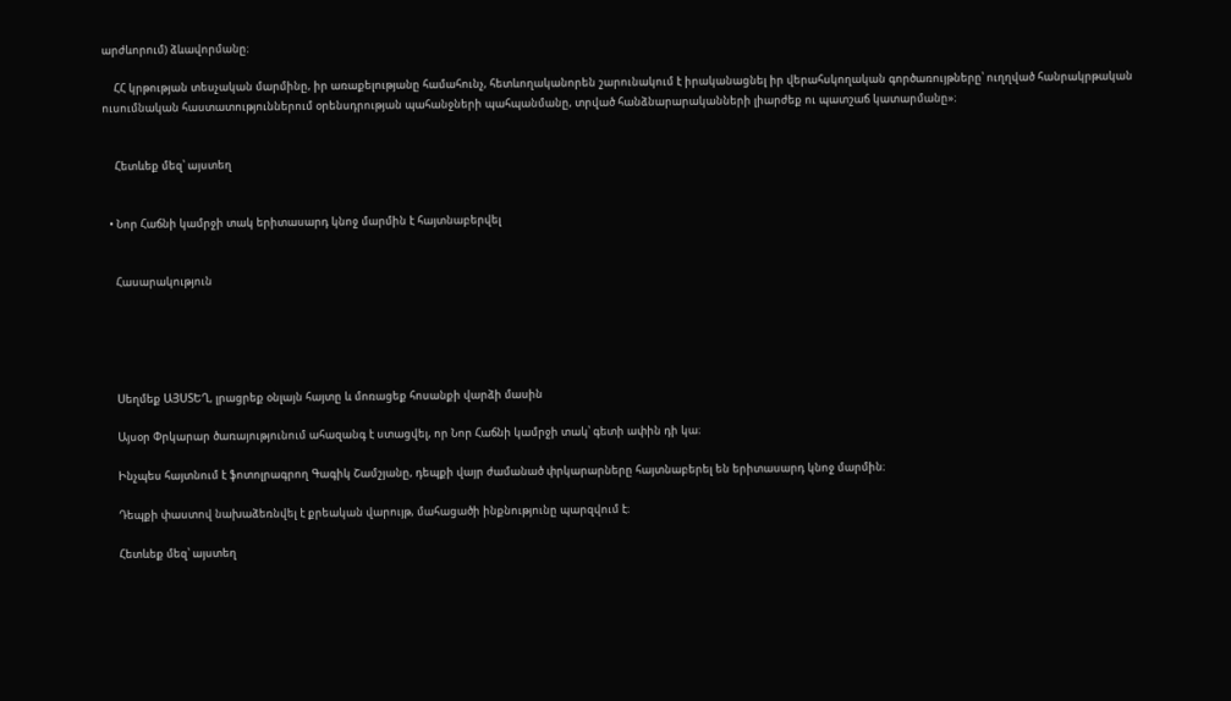արժևորում) ձևավորմանը։

    ՀՀ կրթության տեսչական մարմինը, իր առաքելությանը համահունչ, հետևողականորեն շարունակում է իրականացնել իր վերահսկողական գործառույթները՝ ուղղված հանրակրթական ուսումնական հաստատություններում օրենսդրության պահանջների պահպանմանը, տրված հանձնարարականների լիարժեք ու պատշաճ կատարմանը»։


    Հետևեք մեզ՝ այստեղ


  • Նոր Հաճնի կամրջի տակ երիտասարդ կնոջ մարմին է հայտնաբերվել


    Հասարակություն





    Սեղմեք ԱՅՍՏԵՂ, լրացրեք օնլայն հայտը և մոռացեք հոսանքի վարձի մասին

    Այսօր Փրկարար ծառայությունում ահազանգ է ստացվել, որ Նոր Հաճնի կամրջի տակ՝ գետի ափին դի կա։

    Ինչպես հայտնում է ֆոտոլրագրող Գագիկ Շամշյանը, դեպքի վայր ժամանած փրկարարները հայտնաբերել են երիտասարդ կնոջ մարմին։

    Դեպքի փաստով նախաձեռնվել է քրեական վարույթ, մահացածի ինքնությունը պարզվում է։

    Հետևեք մեզ՝ այստեղ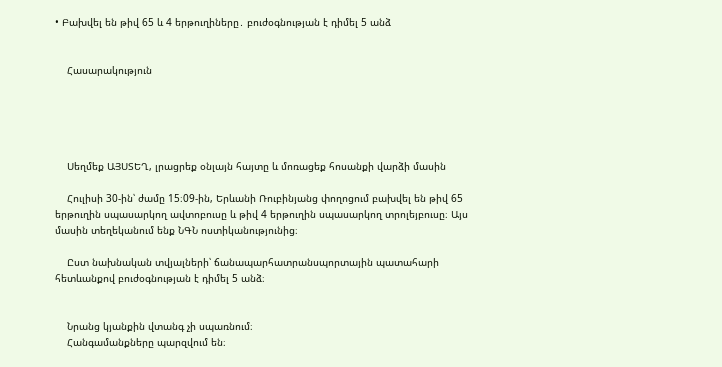• Բախվել են թիվ 65 և 4 երթուղիները․ բուժօգնության է դիմել 5 անձ


    Հասարակություն





    Սեղմեք ԱՅՍՏԵՂ, լրացրեք օնլայն հայտը և մոռացեք հոսանքի վարձի մասին

    Հուլիսի 30-ին՝ ժամը 15։09-ին, Երևանի Ռուբինյանց փողոցում բախվել են թիվ 65 երթուղին սպասարկող ավտոբուսը և թիվ 4 երթուղին սպասարկող տրոլեյբուսը։ Այս մասին տեղեկանում ենք ՆԳՆ ոստիկանությունից։

    Ըստ նախնական տվյալների՝ ճանապարհատրանսպորտային պատահարի հետևանքով բուժօգնության է դիմել 5 անձ։


    Նրանց կյանքին վտանգ չի սպառնում։
    Հանգամանքները պարզվում են։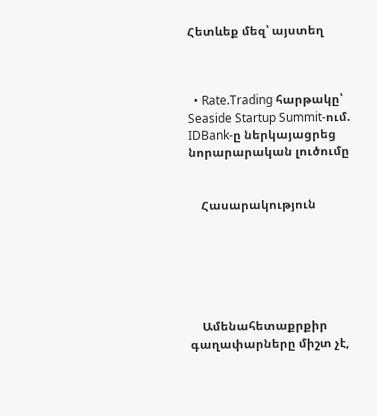Հետևեք մեզ՝ այստեղ



  • Rate.Trading հարթակը՝ Seaside Startup Summit-ում. IDBank-ը ներկայացրեց նորարարական լուծումը


    Հասարակություն






    Ամենահետաքրքիր գաղափարները միշտ չէ,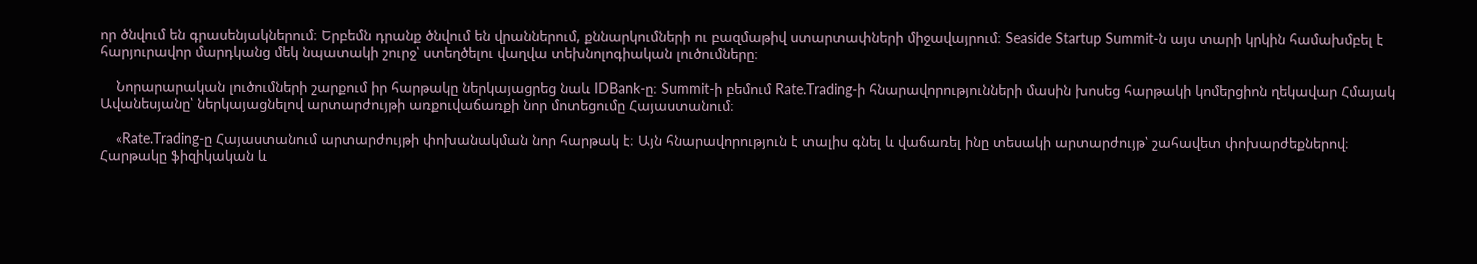որ ծնվում են գրասենյակներում։ Երբեմն դրանք ծնվում են վրաններում, քննարկումների ու բազմաթիվ ստարտափների միջավայրում։ Seaside Startup Summit-ն այս տարի կրկին համախմբել է հարյուրավոր մարդկանց մեկ նպատակի շուրջ՝ ստեղծելու վաղվա տեխնոլոգիական լուծումները։

    Նորարարական լուծումների շարքում իր հարթակը ներկայացրեց նաև IDBank-ը։ Summit-ի բեմում Rate.Trading-ի հնարավորությունների մասին խոսեց հարթակի կոմերցիոն ղեկավար Հմայակ Ավանեսյանը՝ ներկայացնելով արտարժույթի առքուվաճառքի նոր մոտեցումը Հայաստանում։

    «Rate.Trading-ը Հայաստանում արտարժույթի փոխանակման նոր հարթակ է։ Այն հնարավորություն է տալիս գնել և վաճառել ինը տեսակի արտարժույթ՝ շահավետ փոխարժեքներով։ Հարթակը ֆիզիկական և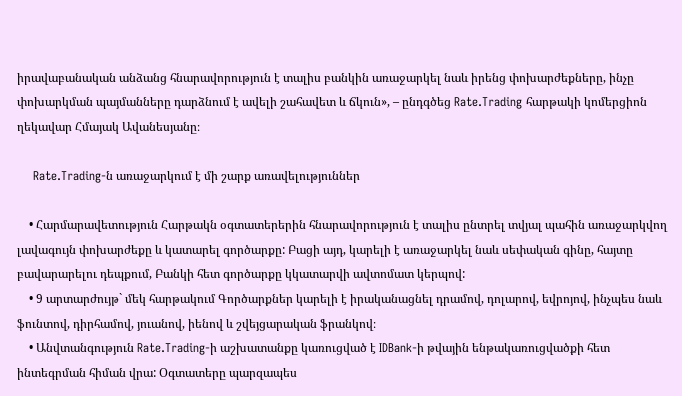իրավաբանական անձանց հնարավորություն է տալիս բանկին առաջարկել նաև իրենց փոխարժեքները, ինչը փոխարկման պայմանները դարձնում է ավելի շահավետ և ճկուն», – ընդգծեց Rate.Trading հարթակի կոմերցիոն ղեկավար Հմայակ Ավանեսյանը։

    Rate.Trading-ն առաջարկում է մի շարք առավելություններ

    • Հարմարավետություն Հարթակն օգտատերերին հնարավորություն է տալիս ընտրել տվյալ պահին առաջարկվող լավագույն փոխարժեքը և կատարել գործարքը: Բացի այդ, կարելի է առաջարկել նաև սեփական գինը, հայտը բավարարելու դեպքում, Բանկի հետ գործարքը կկատարվի ավտոմատ կերպով:
    • 9 արտարժույթ` մեկ հարթակում Գործարքներ կարելի է իրականացնել դրամով, դոլարով, եվրոյով, ինչպես նաև ֆունտով, դիրհամով, յուանով, իենով և շվեյցարական ֆրանկով։
    • Անվտանգություն Rate.Trading-ի աշխատանքը կառուցված է IDBank-ի թվային ենթակառուցվածքի հետ ինտեգրման հիման վրա: Օգտատերը պարզապես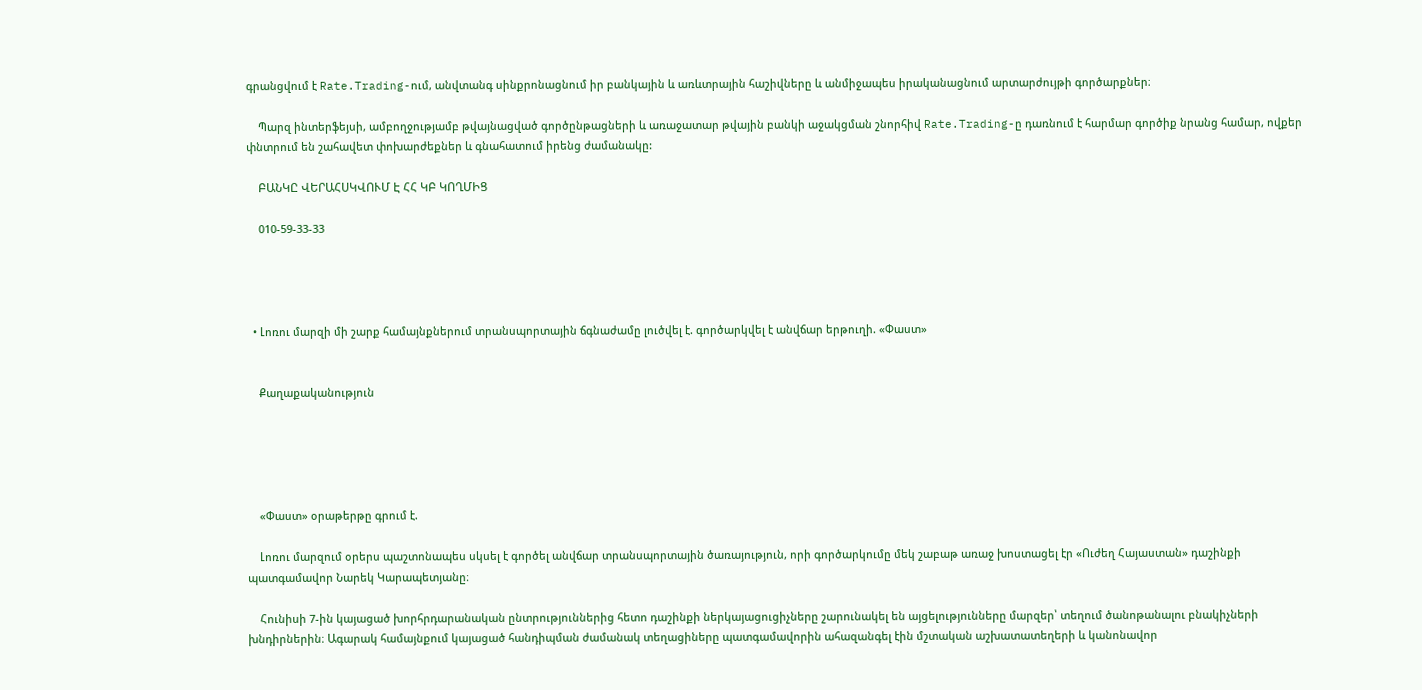գրանցվում է Rate.Trading-ում, անվտանգ սինքրոնացնում իր բանկային և առևտրային հաշիվները և անմիջապես իրականացնում արտարժույթի գործարքներ։

    Պարզ ինտերֆեյսի, ամբողջությամբ թվայնացված գործընթացների և առաջատար թվային բանկի աջակցման շնորհիվ Rate.Trading-ը դառնում է հարմար գործիք նրանց համար, ովքեր փնտրում են շահավետ փոխարժեքներ և գնահատում իրենց ժամանակը:

    ԲԱՆԿԸ ՎԵՐԱՀՍԿՎՈՒՄ Է ՀՀ ԿԲ ԿՈՂՄԻՑ

    010-59-33-33




  • Լոռու մարզի մի շարք համայնքներում տրանսպորտային ճգնաժամը լուծվել է. գործարկվել է անվճար երթուղի. «Փաստ»


    Քաղաքականություն





    «Փաստ» օրաթերթը գրում է.

    Լոռու մարզում օրերս պաշտոնապես սկսել է գործել անվճար տրանսպորտային ծառայություն, որի գործարկումը մեկ շաբաթ առաջ խոստացել էր «Ուժեղ Հայաստան» դաշինքի պատգամավոր Նարեկ Կարապետյանը։

    Հունիսի 7-ին կայացած խորհրդարանական ընտրություններից հետո դաշինքի ներկայացուցիչները շարունակել են այցելությունները մարզեր՝ տեղում ծանոթանալու բնակիչների խնդիրներին։ Ագարակ համայնքում կայացած հանդիպման ժամանակ տեղացիները պատգամավորին ահազանգել էին մշտական աշխատատեղերի և կանոնավոր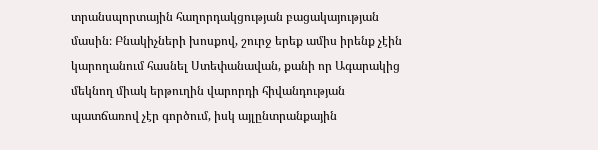տրանսպորտային հաղորդակցության բացակայության մասին։ Բնակիչների խոսքով, շուրջ երեք ամիս իրենք չէին կարողանում հասնել Ստեփանավան, քանի որ Ագարակից մեկնող միակ երթուղին վարորդի հիվանդության պատճառով չէր գործում, իսկ այլընտրանքային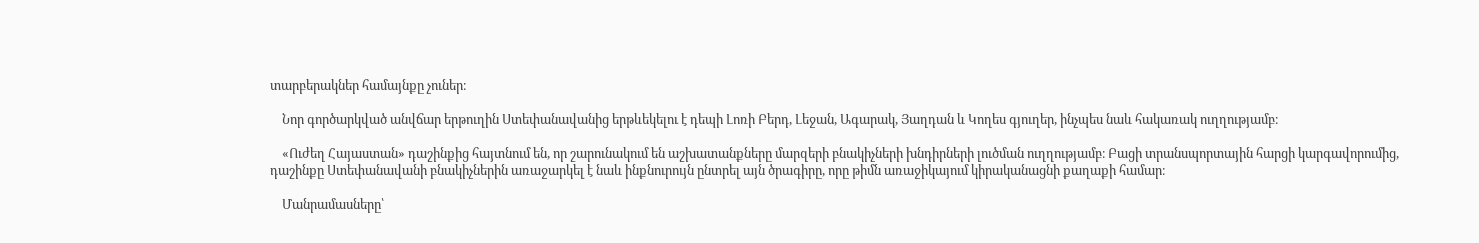տարբերակներ համայնքը չուներ։

    Նոր գործարկված անվճար երթուղին Ստեփանավանից երթևեկելու է դեպի Լոռի Բերդ, Լեջան, Ագարակ, Յաղդան և Կողես գյուղեր, ինչպես նաև հակառակ ուղղությամբ։

    «Ուժեղ Հայաստան» դաշինքից հայտնում են, որ շարունակում են աշխատանքները մարզերի բնակիչների խնդիրների լուծման ուղղությամբ։ Բացի տրանսպորտային հարցի կարգավորումից, դաշինքը Ստեփանավանի բնակիչներին առաջարկել է նաև ինքնուրույն ընտրել այն ծրագիրը, որը թիմն առաջիկայում կիրականացնի քաղաքի համար։

    Մանրամասները՝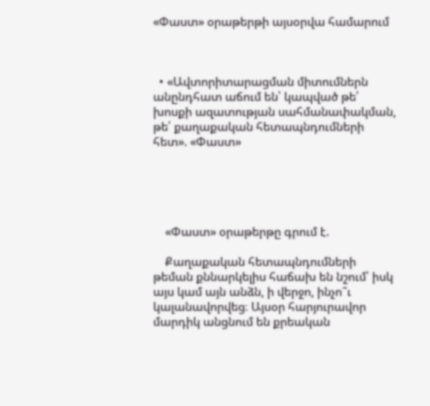«Փաստ» օրաթերթի այսօրվա համարում



  • «Ավտորիտարացման միտումներն անընդհատ աճում են՝ կապված թե՛ խոսքի ազատության սահմանափակման, թե՛ քաղաքական հետապնդումների հետ». «Փաստ»





    «Փաստ» օրաթերթը գրում է.

    Քաղաքական հետապնդումների թեման քննարկելիս հաճախ են նշում՝ իսկ այս կամ այն անձն, ի վերջո, ինչո՞ւ կալանավորվեց։ Այսօր հարյուրավոր մարդիկ անցնում են քրեական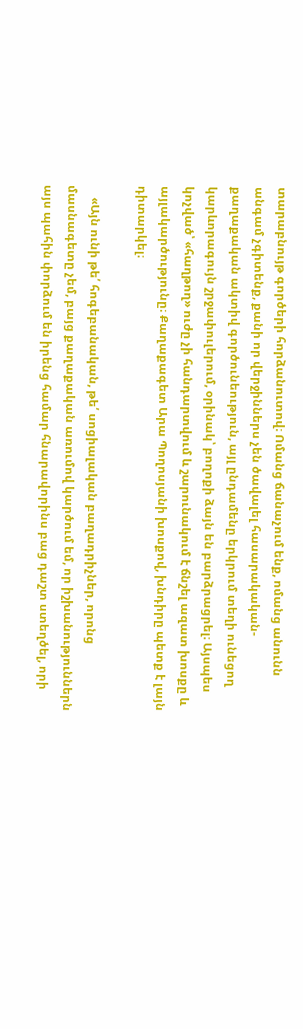տարաբնույթ գործերի հորձանուտով։ Ոմանց ճանաչում ենք, ոմանց անունն անգամ չգիտենք, քանի որ վերջիններս չեն ծավալել հասարակական-քաղաքական ակտիվ գործունեություն, այլ ընդամենը երկրում տեղի ունեցող կարևորագույն շրջափուլերում, օրինակ՝ բողոքի ձայն են բարձրացրել։ Այսպես կոչված՝ «հաղթող» ուժը չի հանդարտվում և շարունակում է ճնշել ազատ խոսքը և այլակարծությունը։ Քաղաքագետ Արա Պողոսյանի խոսքով, խնդիրը պետք է լայն դիտարկել։

    «Այն ունի թե՛ հոգեբանական, թե՛ սոցիալական բաղադրիչներ, որոնց մասնագետը չեմ, բայց քաղաքական առումով կարծում եմ, որ իշխանություններն այս պահին փորձում են իրենց համար հնարավորինս բաց դաշտ ստեղծել, որի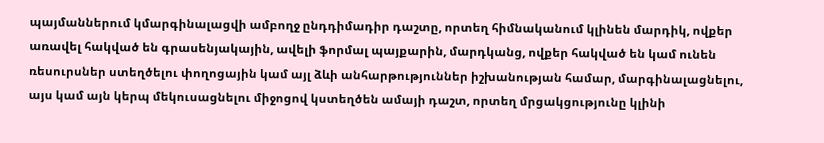պայմաններում կմարգինալացվի ամբողջ ընդդիմադիր դաշտը, որտեղ հիմնականում կլինեն մարդիկ, ովքեր առավել հակված են գրասենյակային, ավելի ֆորմալ պայքարին, մարդկանց, ովքեր հակված են կամ ունեն ռեսուրսներ ստեղծելու փողոցային կամ այլ ձևի անհարթություններ իշխանության համար, մարգինալացնելու, այս կամ այն կերպ մեկուսացնելու միջոցով կստեղծեն ամայի դաշտ, որտեղ մրցակցությունը կլինի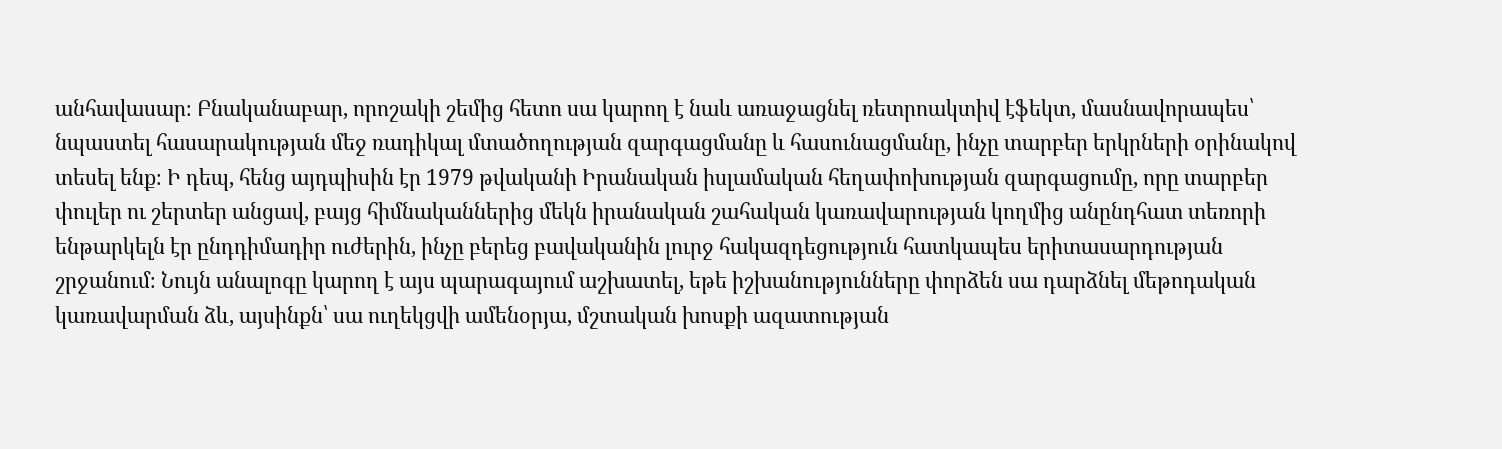անհավասար։ Բնականաբար, որոշակի շեմից հետո սա կարող է նաև առաջացնել ռետրոակտիվ էֆեկտ, մասնավորապես՝ նպաստել հասարակության մեջ ռադիկալ մտածողության զարգացմանը և հասունացմանը, ինչը տարբեր երկրների օրինակով տեսել ենք։ Ի դեպ, հենց այդպիսին էր 1979 թվականի Իրանական իսլամական հեղափոխության զարգացումը, որը տարբեր փուլեր ու շերտեր անցավ, բայց հիմնականներից մեկն իրանական շահական կառավարության կողմից անընդհատ տեռորի ենթարկելն էր ընդդիմադիր ուժերին, ինչը բերեց բավականին լուրջ հակազդեցություն հատկապես երիտասարդության շրջանում։ Նույն անալոգը կարող է այս պարագայում աշխատել, եթե իշխանությունները փորձեն սա դարձնել մեթոդական կառավարման ձև, այսինքն՝ սա ուղեկցվի ամենօրյա, մշտական խոսքի ազատության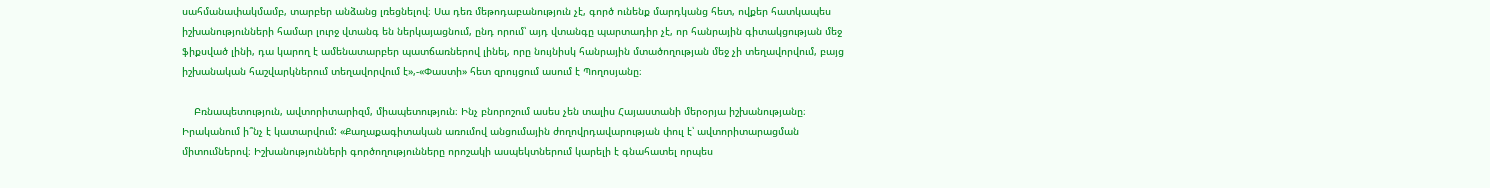սահմանափակմամբ, տարբեր անձանց լռեցնելով։ Սա դեռ մեթոդաբանություն չէ, գործ ունենք մարդկանց հետ, ովքեր հատկապես իշխանությունների համար լուրջ վտանգ են ներկայացնում, ընդ որում՝ այդ վտանգը պարտադիր չէ, որ հանրային գիտակցության մեջ ֆիքսված լինի, դա կարող է ամենատարբեր պատճառներով լինել, որը նույնիսկ հանրային մտածողության մեջ չի տեղավորվում, բայց իշխանական հաշվարկներում տեղավորվում է»,-«Փաստի» հետ զրույցում ասում է Պողոսյանը։

    Բռնապետություն, ավտորիտարիզմ, միապետություն։ Ինչ բնորոշում ասես չեն տալիս Հայաստանի մերօրյա իշխանությանը։ Իրականում ի՞նչ է կատարվում: «Քաղաքագիտական առումով անցումային ժողովրդավարության փուլ է՝ ավտորիտարացման միտումներով։ Իշխանությունների գործողությունները որոշակի ասպեկտներում կարելի է գնահատել որպես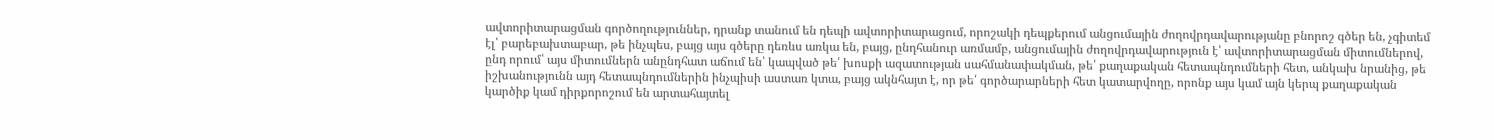ավտորիտարացման գործողություններ, դրանք տանում են դեպի ավտորիտարացում, որոշակի դեպքերում անցումային ժողովրդավարությանը բնորոշ գծեր են, չգիտեմ էլ՝ բարեբախտաբար, թե ինչպես, բայց այս գծերը դեռևս առկա են, բայց, ընդհանուր առմամբ, անցումային ժողովրդավարություն է՝ ավտորիտարացման միտումներով, ընդ որում՝ այս միտումներն անընդհատ աճում են՝ կապված թե՛ խոսքի ազատության սահմանափակման, թե՛ քաղաքական հետապնդումների հետ, անկախ նրանից, թե իշխանությունն այդ հետապնդումներին ինչպիսի աստառ կտա, բայց ակնհայտ է, որ թե՛ գործարարների հետ կատարվողը, որոնք այս կամ այն կերպ քաղաքական կարծիք կամ դիրքորոշում են արտահայտել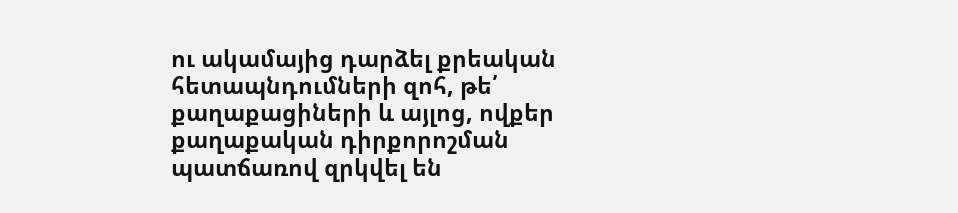ու ակամայից դարձել քրեական հետապնդումների զոհ, թե՛ քաղաքացիների և այլոց, ովքեր քաղաքական դիրքորոշման պատճառով զրկվել են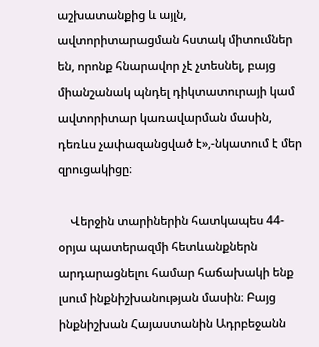աշխատանքից և այլն, ավտորիտարացման հստակ միտումներ են, որոնք հնարավոր չէ չտեսնել, բայց միանշանակ պնդել դիկտատուրայի կամ ավտորիտար կառավարման մասին, դեռևս չափազանցված է»,-նկատում է մեր զրուցակիցը։

    Վերջին տարիներին հատկապես 44-օրյա պատերազմի հետևանքներն արդարացնելու համար հաճախակի ենք լսում ինքնիշխանության մասին։ Բայց ինքնիշխան Հայաստանին Ադրբեջանն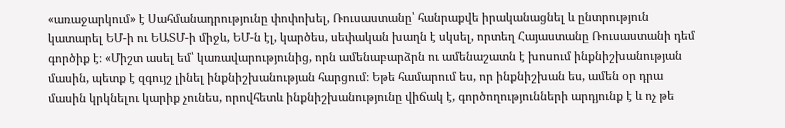«առաջարկում» է Սահմանադրությունը փոփոխել, Ռուսաստանը՝ հանրաքվե իրականացնել և ընտրություն կատարել ԵՄ-ի ու ԵԱՏՄ-ի միջև, ԵՄ-ն էլ, կարծես, սեփական խաղն է սկսել, որտեղ Հայաստանը Ռուսաստանի դեմ գործիք է։ «Միշտ ասել եմ՝ կառավարությունից, որն ամենաբարձրն ու ամենաշատն է խոսում ինքնիշխանության մասին, պետք է զգույշ լինել ինքնիշխանության հարցում։ Եթե համարում ես, որ ինքնիշխան ես, ամեն օր դրա մասին կրկնելու կարիք չունես, որովհետև ինքնիշխանությունը վիճակ է, գործողությունների արդյունք է և ոչ թե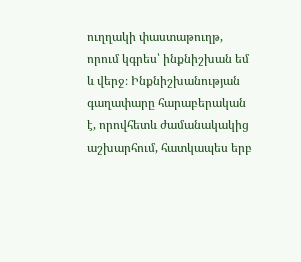ուղղակի փաստաթուղթ, որում կգրես՝ ինքնիշխան եմ և վերջ։ Ինքնիշխանության գաղափարը հարաբերական է, որովհետև ժամանակակից աշխարհում, հատկապես երբ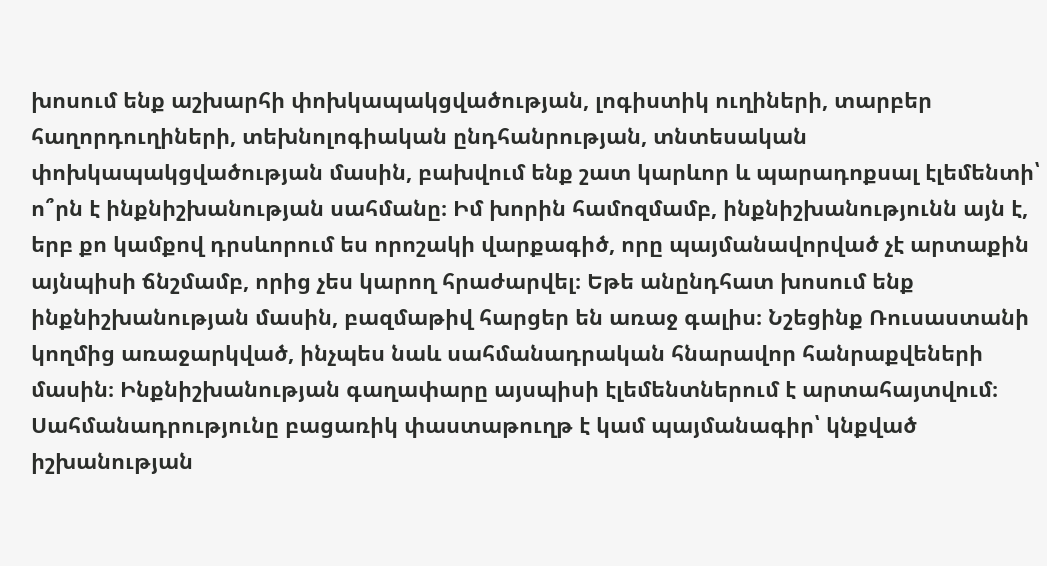խոսում ենք աշխարհի փոխկապակցվածության, լոգիստիկ ուղիների, տարբեր հաղորդուղիների, տեխնոլոգիական ընդհանրության, տնտեսական փոխկապակցվածության մասին, բախվում ենք շատ կարևոր և պարադոքսալ էլեմենտի՝ ո՞րն է ինքնիշխանության սահմանը։ Իմ խորին համոզմամբ, ինքնիշխանությունն այն է, երբ քո կամքով դրսևորում ես որոշակի վարքագիծ, որը պայմանավորված չէ արտաքին այնպիսի ճնշմամբ, որից չես կարող հրաժարվել։ Եթե անընդհատ խոսում ենք ինքնիշխանության մասին, բազմաթիվ հարցեր են առաջ գալիս։ Նշեցինք Ռուսաստանի կողմից առաջարկված, ինչպես նաև սահմանադրական հնարավոր հանրաքվեների մասին։ Ինքնիշխանության գաղափարը այսպիսի էլեմենտներում է արտահայտվում։ Սահմանադրությունը բացառիկ փաստաթուղթ է կամ պայմանագիր՝ կնքված իշխանության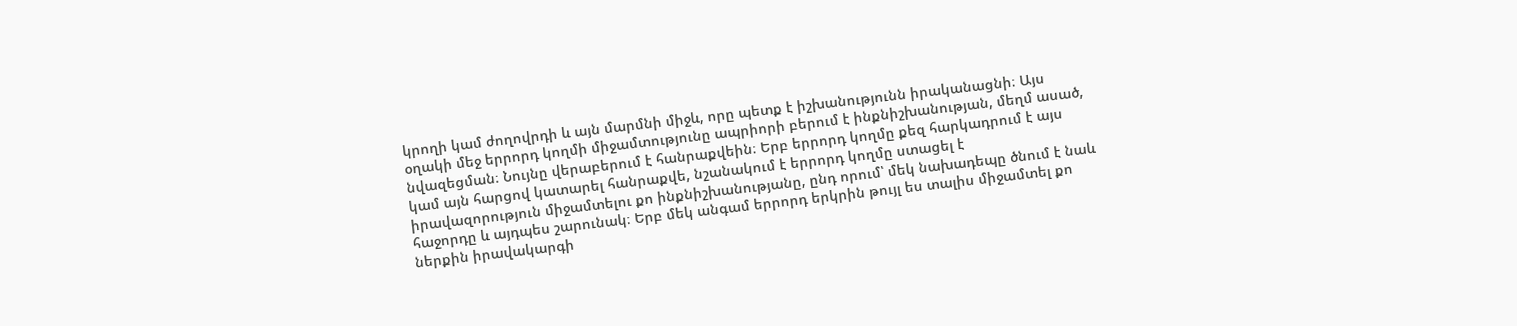կրողի կամ ժողովրդի և այն մարմնի միջև, որը պետք է իշխանությունն իրականացնի։ Այս օղակի մեջ երրորդ կողմի միջամտությունը ապրիորի բերում է ինքնիշխանության, մեղմ ասած, նվազեցման։ Նույնը վերաբերում է հանրաքվեին։ Երբ երրորդ կողմը քեզ հարկադրում է այս կամ այն հարցով կատարել հանրաքվե, նշանակում է երրորդ կողմը ստացել է իրավազորություն միջամտելու քո ինքնիշխանությանը, ընդ որում՝ մեկ նախադեպը ծնում է նաև հաջորդը և այդպես շարունակ։ Երբ մեկ անգամ երրորդ երկրին թույլ ես տալիս միջամտել քո ներքին իրավակարգի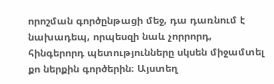որոշման գործընթացի մեջ, դա դառնում է նախադեպ, որպեսզի նաև չորրորդ, հինգերորդ պետությունները սկսեն միջամտել քո ներքին գործերին։ Այստեղ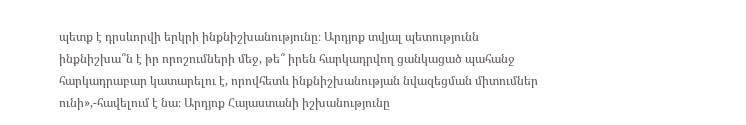պետք է դրսևորվի երկրի ինքնիշխանությունը։ Արդյոք տվյալ պետությունն ինքնիշխա՞ն է իր որոշումների մեջ, թե՞ իրեն հարկադրվող ցանկացած պահանջ հարկադրաբար կատարելու է, որովհետև ինքնիշխանության նվազեցման միտումներ ունի»,-հավելում է նա։ Արդյոք Հայաստանի իշխանությունը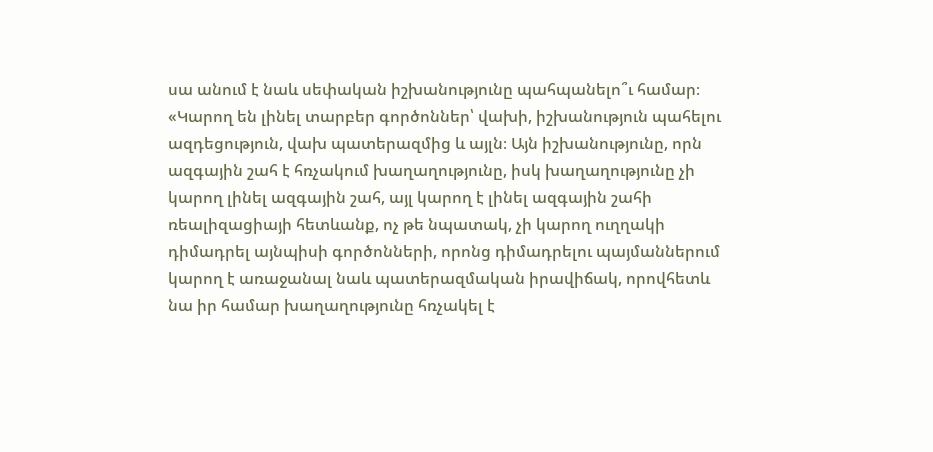սա անում է նաև սեփական իշխանությունը պահպանելո՞ւ համար։ «Կարող են լինել տարբեր գործոններ՝ վախի, իշխանություն պահելու ազդեցություն, վախ պատերազմից և այլն։ Այն իշխանությունը, որն ազգային շահ է հռչակում խաղաղությունը, իսկ խաղաղությունը չի կարող լինել ազգային շահ, այլ կարող է լինել ազգային շահի ռեալիզացիայի հետևանք, ոչ թե նպատակ, չի կարող ուղղակի դիմադրել այնպիսի գործոնների, որոնց դիմադրելու պայմաններում կարող է առաջանալ նաև պատերազմական իրավիճակ, որովհետև նա իր համար խաղաղությունը հռչակել է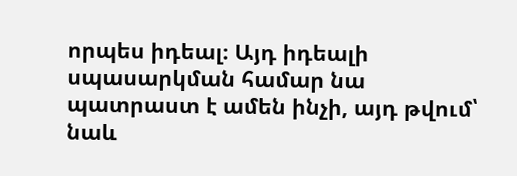որպես իդեալ։ Այդ իդեալի սպասարկման համար նա պատրաստ է ամեն ինչի, այդ թվում՝ նաև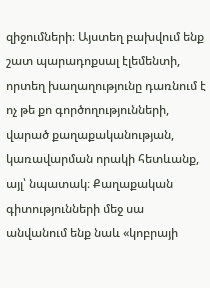զիջումների։ Այստեղ բախվում ենք շատ պարադոքսալ էլեմենտի, որտեղ խաղաղությունը դառնում է ոչ թե քո գործողությունների, վարած քաղաքականության, կառավարման որակի հետևանք, այլ՝ նպատակ։ Քաղաքական գիտությունների մեջ սա անվանում ենք նաև «կոբրայի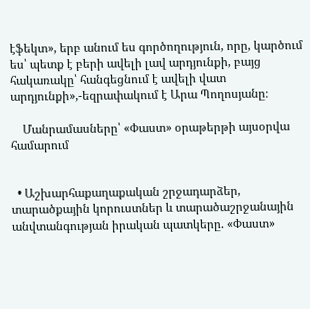էֆեկտ», երբ անում ես գործողություն, որը, կարծում ես՝ պետք է բերի ավելի լավ արդյունքի, բայց հակառակը՝ հանգեցնում է ավելի վատ արդյունքի»,-եզրափակում է Արա Պողոսյանը։

    Մանրամասները՝ «Փաստ» օրաթերթի այսօրվա համարում


  • Աշխարհաքաղաքական շրջադարձեր, տարածքային կորուստներ և տարածաշրջանային անվտանգության իրական պատկերը. «Փաստ»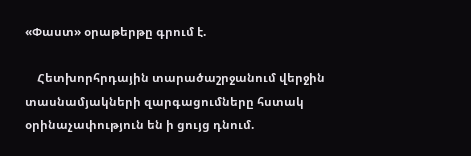«Փաստ» օրաթերթը գրում է.

    Հետխորհրդային տարածաշրջանում վերջին տասնամյակների զարգացումները հստակ օրինաչափություն են ի ցույց դնում.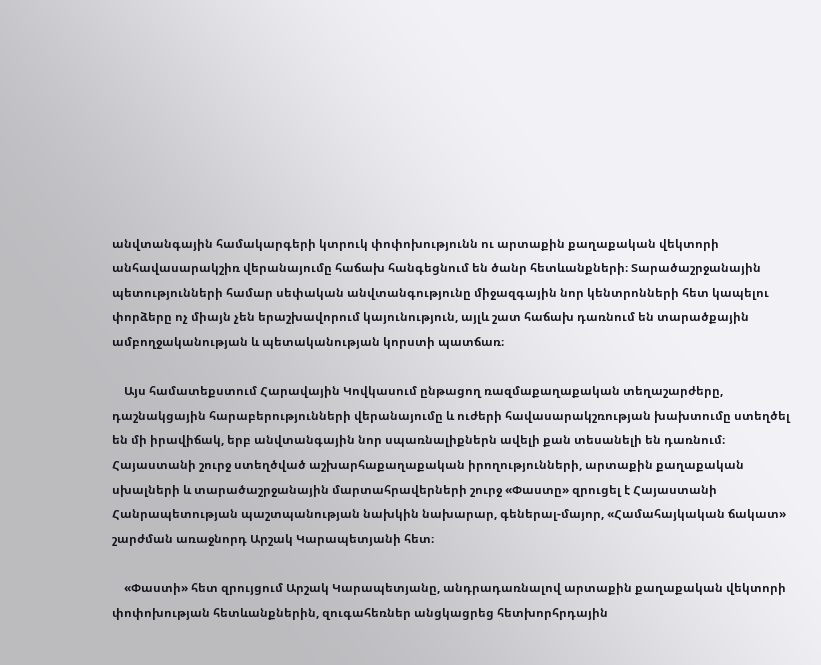անվտանգային համակարգերի կտրուկ փոփոխությունն ու արտաքին քաղաքական վեկտորի անհավասարակշիռ վերանայումը հաճախ հանգեցնում են ծանր հետևանքների։ Տարածաշրջանային պետությունների համար սեփական անվտանգությունը միջազգային նոր կենտրոնների հետ կապելու փորձերը ոչ միայն չեն երաշխավորում կայունություն, այլև շատ հաճախ դառնում են տարածքային ամբողջականության և պետականության կորստի պատճառ։

    Այս համատեքստում Հարավային Կովկասում ընթացող ռազմաքաղաքական տեղաշարժերը, դաշնակցային հարաբերությունների վերանայումը և ուժերի հավասարակշռության խախտումը ստեղծել են մի իրավիճակ, երբ անվտանգային նոր սպառնալիքներն ավելի քան տեսանելի են դառնում։ Հայաստանի շուրջ ստեղծված աշխարհաքաղաքական իրողությունների, արտաքին քաղաքական սխալների և տարածաշրջանային մարտահրավերների շուրջ «Փաստը» զրուցել է Հայաստանի Հանրապետության պաշտպանության նախկին նախարար, գեներալ-մայոր, «Համահայկական ճակատ» շարժման առաջնորդ Արշակ Կարապետյանի հետ։

    «Փաստի» հետ զրույցում Արշակ Կարապետյանը, անդրադառնալով արտաքին քաղաքական վեկտորի փոփոխության հետևանքներին, զուգահեռներ անցկացրեց հետխորհրդային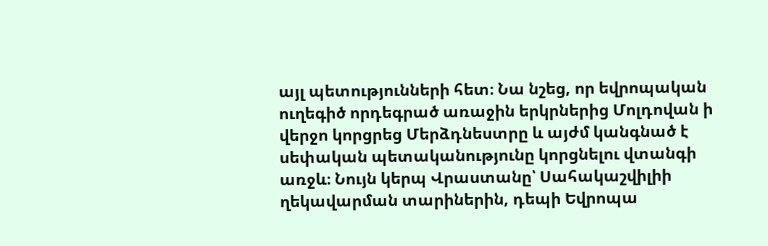այլ պետությունների հետ։ Նա նշեց, որ եվրոպական ուղեգիծ որդեգրած առաջին երկրներից Մոլդովան ի վերջո կորցրեց Մերձդնեստրը և այժմ կանգնած է սեփական պետականությունը կորցնելու վտանգի առջև։ Նույն կերպ Վրաստանը՝ Սահակաշվիլիի ղեկավարման տարիներին, դեպի Եվրոպա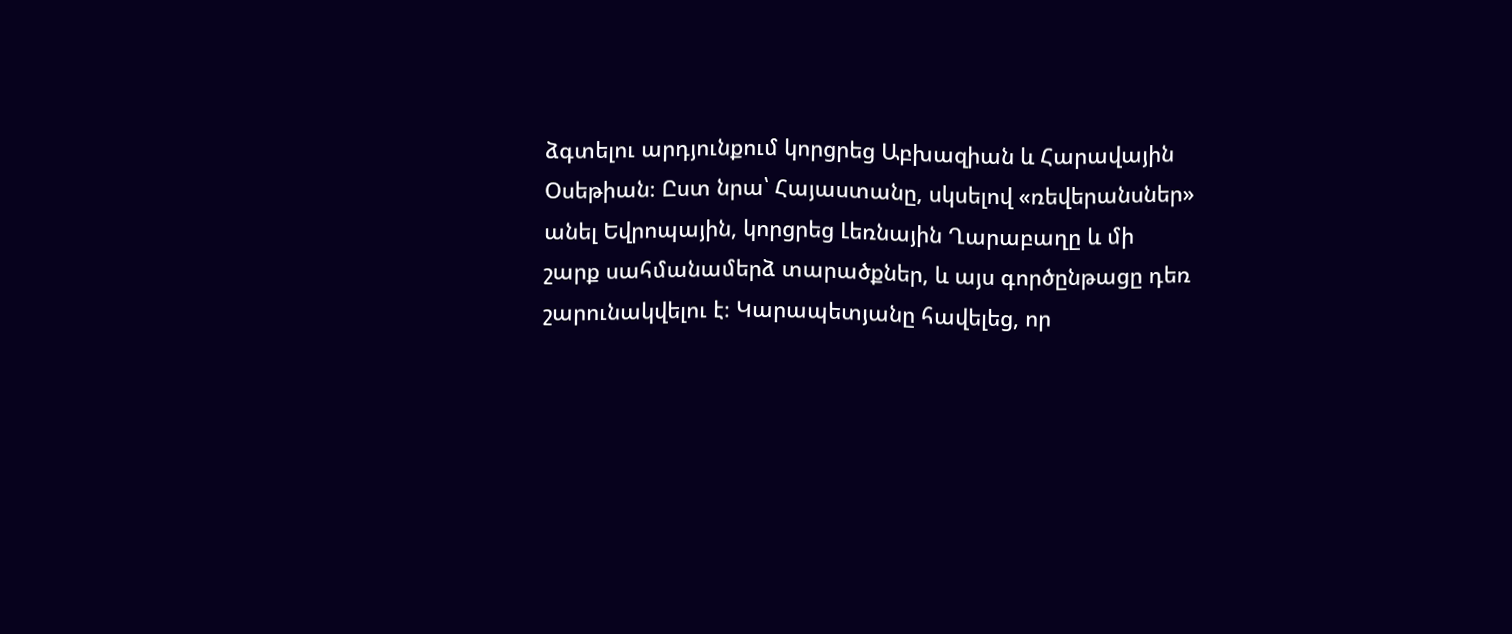ձգտելու արդյունքում կորցրեց Աբխազիան և Հարավային Օսեթիան։ Ըստ նրա՝ Հայաստանը, սկսելով «ռեվերանսներ» անել Եվրոպային, կորցրեց Լեռնային Ղարաբաղը և մի շարք սահմանամերձ տարածքներ, և այս գործընթացը դեռ շարունակվելու է։ Կարապետյանը հավելեց, որ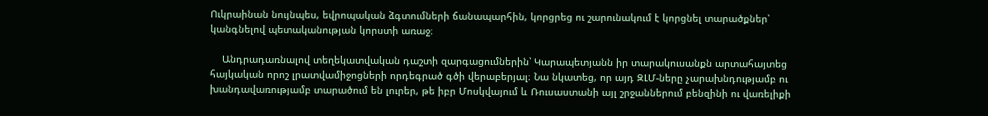Ուկրաինան նույնպես, եվրոպական ձգտումների ճանապարհին, կորցրեց ու շարունակում է կորցնել տարածքներ՝ կանգնելով պետականության կորստի առաջ։

    Անդրադառնալով տեղեկատվական դաշտի զարգացումներին՝ Կարապետյանն իր տարակուսանքն արտահայտեց հայկական որոշ լրատվամիջոցների որդեգրած գծի վերաբերյալ։ Նա նկատեց, որ այդ ԶԼՄ-ները չարախնդությամբ ու խանդավառությամբ տարածում են լուրեր, թե իբր Մոսկվայում և Ռուսաստանի այլ շրջաններում բենզինի ու վառելիքի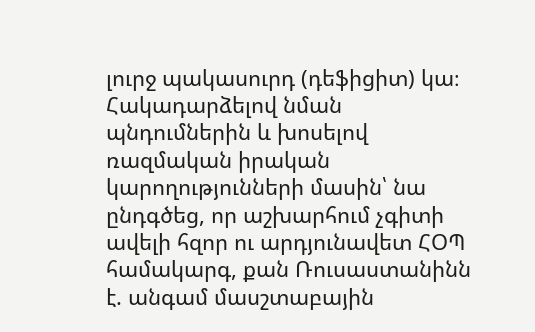լուրջ պակասուրդ (դեֆիցիտ) կա։ Հակադարձելով նման պնդումներին և խոսելով ռազմական իրական կարողությունների մասին՝ նա ընդգծեց, որ աշխարհում չգիտի ավելի հզոր ու արդյունավետ ՀՕՊ համակարգ, քան Ռուսաստանինն է. անգամ մասշտաբային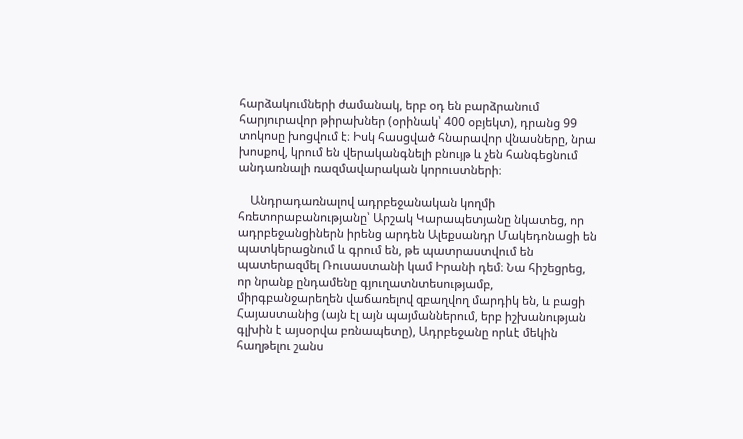հարձակումների ժամանակ, երբ օդ են բարձրանում հարյուրավոր թիրախներ (օրինակ՝ 400 օբյեկտ), դրանց 99 տոկոսը խոցվում է։ Իսկ հասցված հնարավոր վնասները, նրա խոսքով, կրում են վերականգնելի բնույթ և չեն հանգեցնում անդառնալի ռազմավարական կորուստների։

    Անդրադառնալով ադրբեջանական կողմի հռետորաբանությանը՝ Արշակ Կարապետյանը նկատեց, որ ադրբեջանցիներն իրենց արդեն Ալեքսանդր Մակեդոնացի են պատկերացնում և գրում են, թե պատրաստվում են պատերազմել Ռուսաստանի կամ Իրանի դեմ։ Նա հիշեցրեց, որ նրանք ընդամենը գյուղատնտեսությամբ, միրգբանջարեղեն վաճառելով զբաղվող մարդիկ են, և բացի Հայաստանից (այն էլ այն պայմաններում, երբ իշխանության գլխին է այսօրվա բռնապետը), Ադրբեջանը որևէ մեկին հաղթելու շանս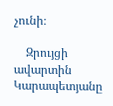չունի։

    Զրույցի ավարտին Կարապետյանը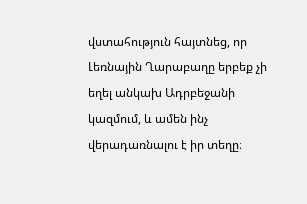վստահություն հայտնեց, որ Լեռնային Ղարաբաղը երբեք չի եղել անկախ Ադրբեջանի կազմում, և ամեն ինչ վերադառնալու է իր տեղը։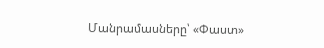Մանրամասները՝ «Փաստ»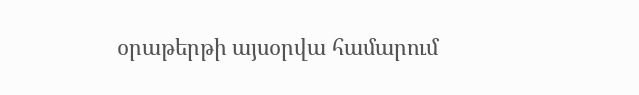օրաթերթի այսօրվա համարում